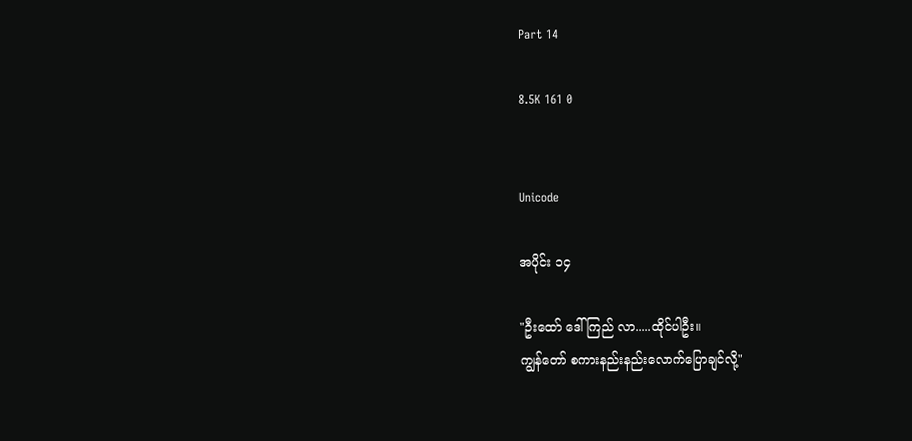Part 14

8.5K 161 0


Unicode

အပိုင်း ၁၄

"ဦးထော် ဒေါ်ကြည် လာ.....ထိုင်ပါဦး။
ကျွန်တော် စကားနည်းနည်းလောက်ပြောချင်လို့"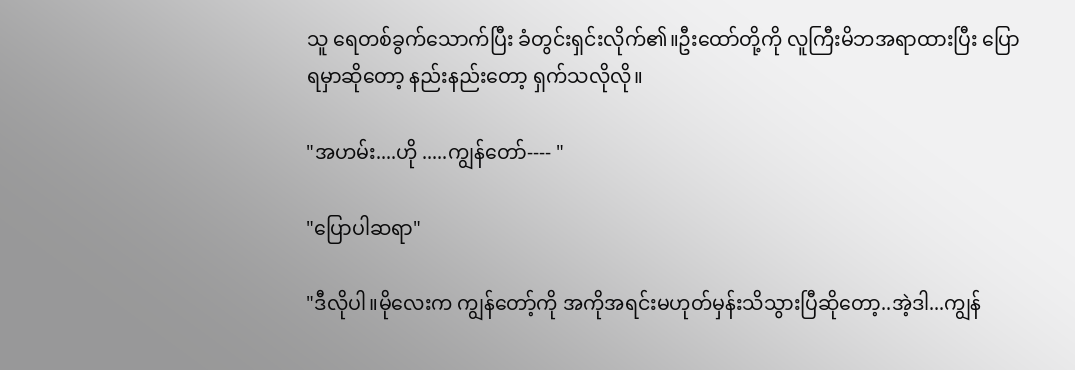သူ ရေတစ်ခွက်သောက်ပြီး ခံတွင်းရှင်းလိုက်၏။ဦးထော်တို့ကို လူကြီးမိဘအရာထားပြီး ပြောရမှာဆိုတော့ နည်းနည်းတော့ ရှက်သလိုလို။

"အဟမ်း....ဟို .....ကျွန်တော်---- "

"ပြောပါဆရာ"

"ဒီလိုပါ။မိုလေးက ကျွန်တော့်ကို အကိုအရင်းမဟုတ်မှန်းသိသွားပြီဆိုတော့..အဲ့ဒါ...ကျွန်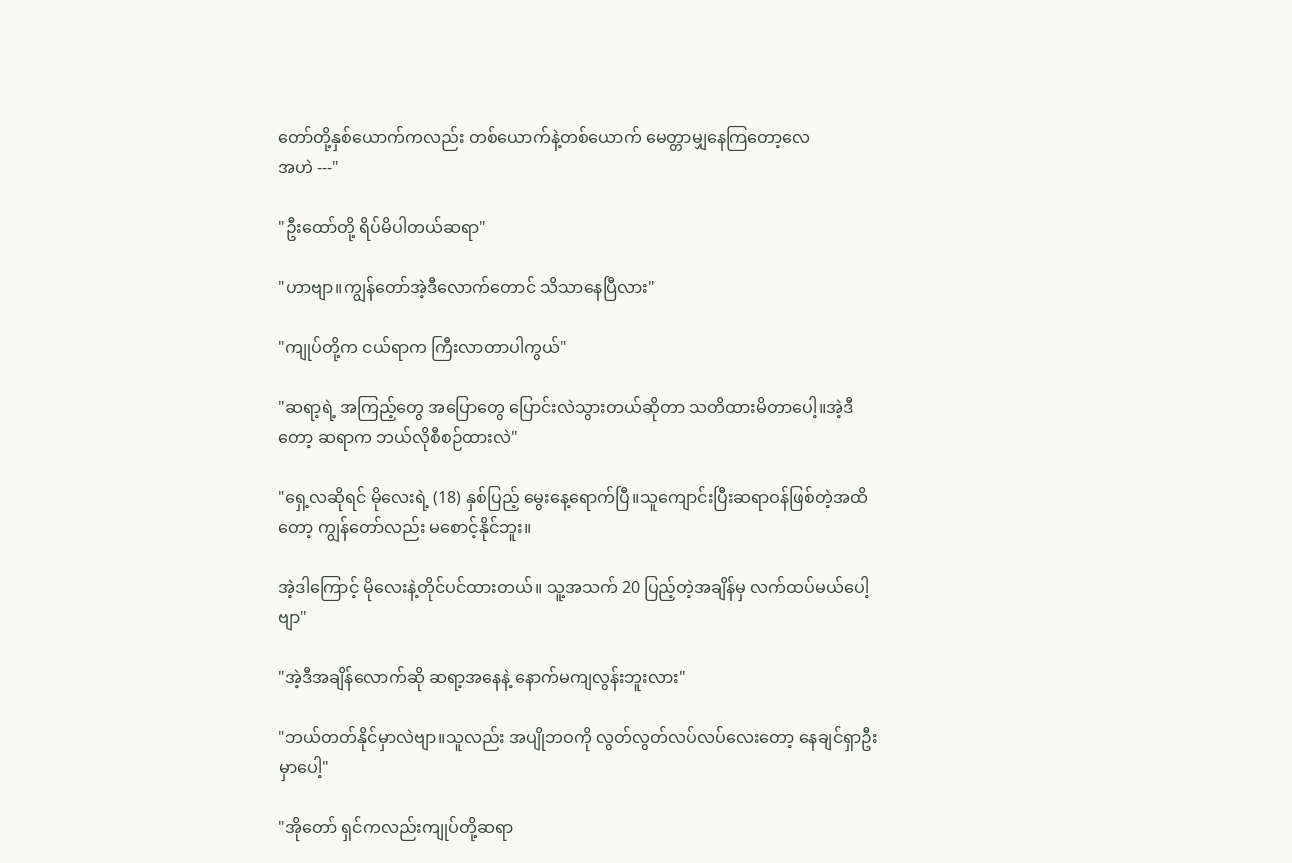တော်တို့နှစ်ယောက်ကလည်း တစ်ယောက်နဲ့တစ်ယောက် မေတ္တာမျှနေကြတော့လေ
အဟဲ ---"

"ဦးထော်တို့ ရိပ်မိပါတယ်ဆရာ"

"ဟာဗျာ။ကျွန်တော်အဲ့ဒီလောက်တောင် သိသာနေပြီလား"

"ကျုပ်တို့က ငယ်ရာက ကြီးလာတာပါကွယ်"

"ဆရာ့ရဲ့ အကြည့်တွေ အပြောတွေ ပြောင်းလဲသွားတယ်ဆိုတာ သတိထားမိတာပေါ့။အဲ့ဒီတော့ ဆရာက ဘယ်လိုစီစဉ်ထားလဲ"

"ရှေ့လဆိုရင် မိုလေးရဲ့ (18) နှစ်ပြည့် မွေးနေ့ရောက်ပြီ။သူကျောင်းပြီးဆရာဝန်ဖြစ်တဲ့အထိတော့ ကျွန်တော်လည်း မစောင့်နိုင်ဘူး။

အဲ့ဒါကြောင့် မိုလေးနဲ့တိုင်ပင်ထားတယ်။ သူ့အသက် 20 ပြည့်တဲ့အချိန်မှ လက်ထပ်မယ်ပေါ့ဗျာ"

"အဲ့ဒီအချိန်လောက်ဆို ဆရာ့အနေနဲ့ နောက်မကျလွန်းဘူးလား"

"ဘယ်တတ်နိုင်မှာလဲဗျာ။သူလည်း အပျိုဘဝကို လွတ်လွတ်လပ်လပ်လေးတော့ နေချင်ရှာဦးမှာပေါ့"

"အိုတော် ရှင်ကလည်းကျုပ်တို့ဆရာ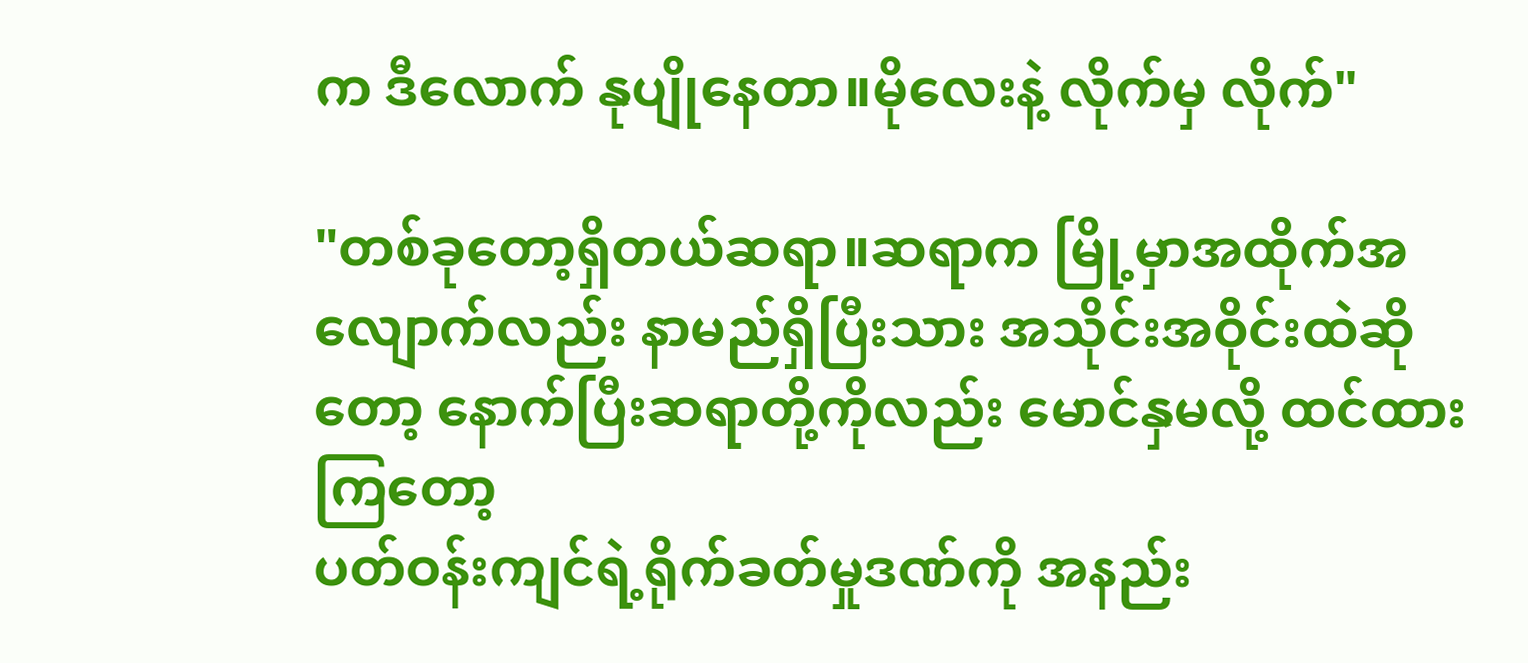က ဒီလောက် နုပျိုနေတာ။မိုလေးနဲ့ လိုက်မှ လိုက်"

"တစ်ခုတော့ရှိတယ်ဆရာ။ဆရာက မြို့မှာအထိုက်အလျောက်လည်း နာမည်ရှိပြီးသား အသိုင်းအဝိုင်းထဲဆိုတော့ နောက်ပြီးဆရာတို့ကိုလည်း မောင်နှမလို့ ထင်ထားကြတော့
ပတ်ဝန်းကျင်ရဲ့ရိုက်ခတ်မှုဒဏ်ကို အနည်း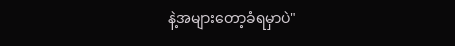နဲ့အများတော့ခံရမှာပဲ"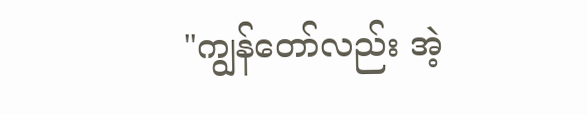"ကျွန်တော်လည်း အဲ့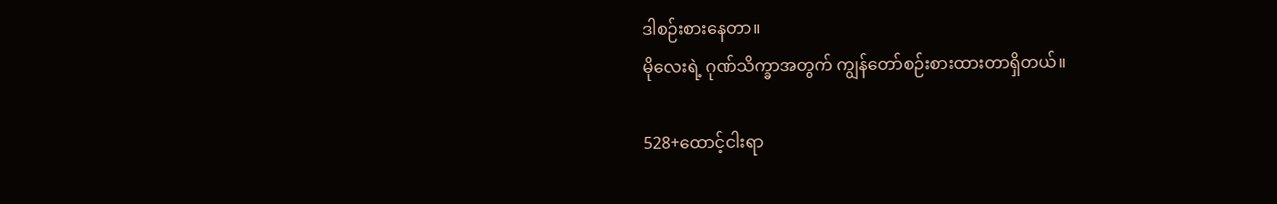ဒါစဉ်းစားနေတာ။
မိုလေးရဲ့ ဂုဏ်သိက္ခာအတွက် ကျွန်တော်စဉ်းစားထားတာရှိတယ်။

528+ထောင့်ငါးရာ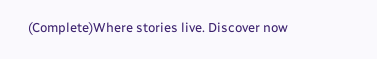(Complete)Where stories live. Discover now